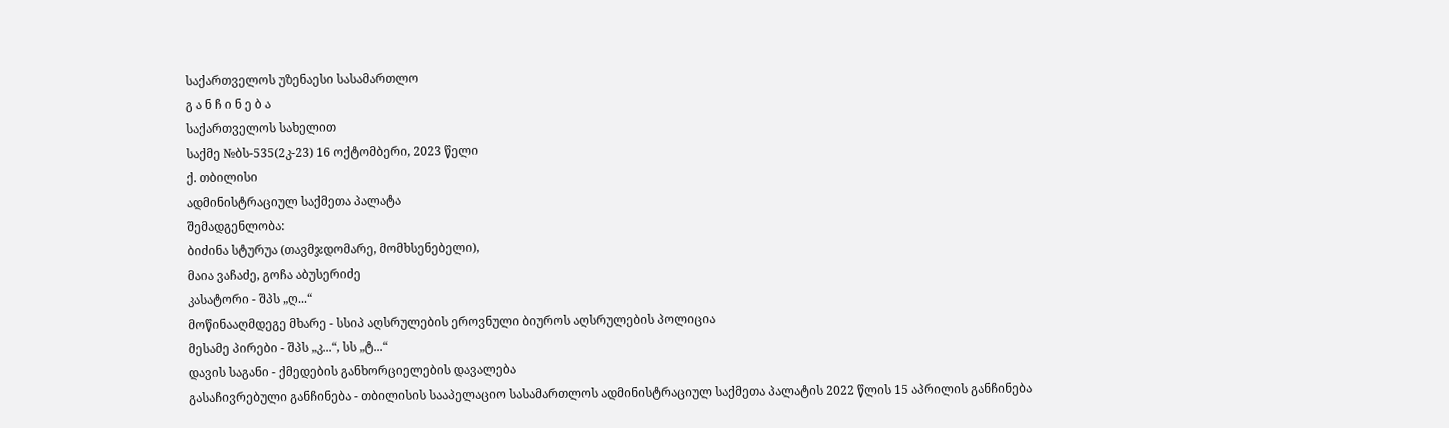საქართველოს უზენაესი სასამართლო
გ ა ნ ჩ ი ნ ე ბ ა
საქართველოს სახელით
საქმე №ბს-535(2კ-23) 16 ოქტომბერი, 2023 წელი
ქ. თბილისი
ადმინისტრაციულ საქმეთა პალატა
შემადგენლობა:
ბიძინა სტურუა (თავმჯდომარე, მომხსენებელი),
მაია ვაჩაძე, გოჩა აბუსერიძე
კასატორი - შპს „ღ...“
მოწინააღმდეგე მხარე - სსიპ აღსრულების ეროვნული ბიუროს აღსრულების პოლიცია
მესამე პირები - შპს „კ...“, სს „ტ...“
დავის საგანი - ქმედების განხორციელების დავალება
გასაჩივრებული განჩინება - თბილისის სააპელაციო სასამართლოს ადმინისტრაციულ საქმეთა პალატის 2022 წლის 15 აპრილის განჩინება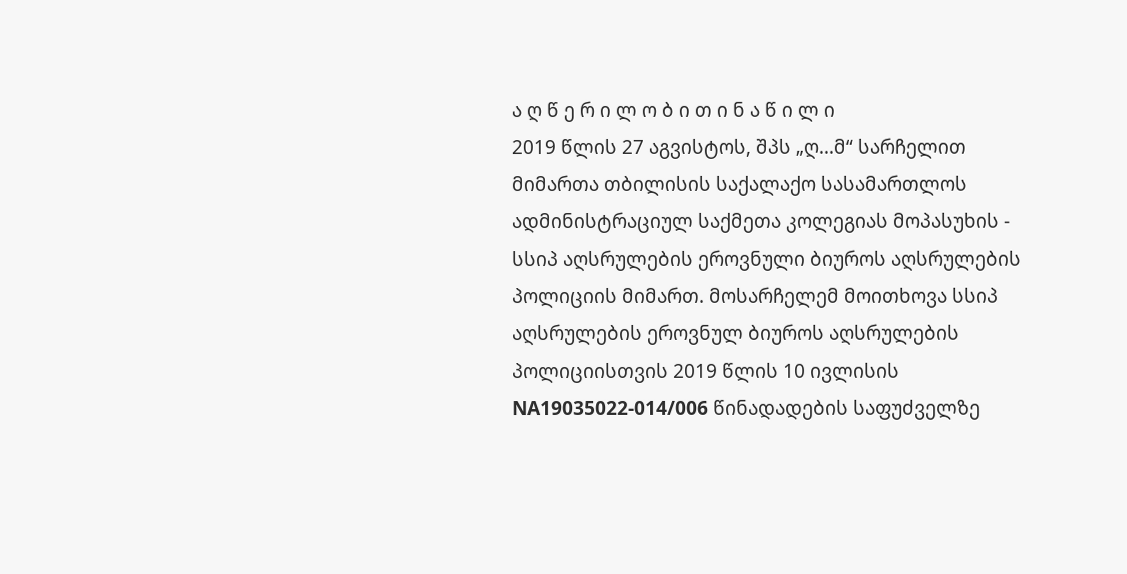ა ღ წ ე რ ი ლ ო ბ ი თ ი ნ ა წ ი ლ ი
2019 წლის 27 აგვისტოს, შპს „ღ...მ“ სარჩელით მიმართა თბილისის საქალაქო სასამართლოს ადმინისტრაციულ საქმეთა კოლეგიას მოპასუხის - სსიპ აღსრულების ეროვნული ბიუროს აღსრულების პოლიციის მიმართ. მოსარჩელემ მოითხოვა სსიპ აღსრულების ეროვნულ ბიუროს აღსრულების პოლიციისთვის 2019 წლის 10 ივლისის NA19035022-014/006 წინადადების საფუძველზე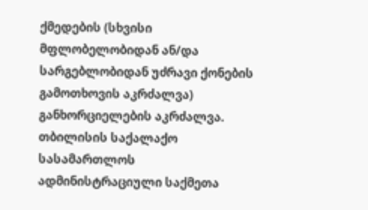ქმედების (სხვისი მფლობელობიდან ან/და სარგებლობიდან უძრავი ქონების გამოთხოვის აკრძალვა) განხორციელების აკრძალვა.
თბილისის საქალაქო სასამართლოს ადმინისტრაციული საქმეთა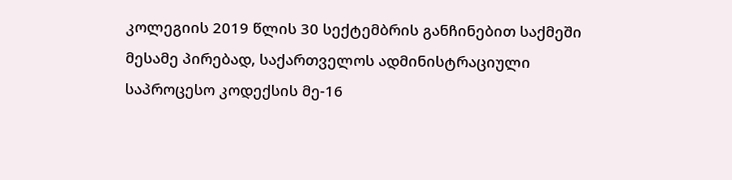კოლეგიის 2019 წლის 30 სექტემბრის განჩინებით საქმეში მესამე პირებად, საქართველოს ადმინისტრაციული საპროცესო კოდექსის მე-16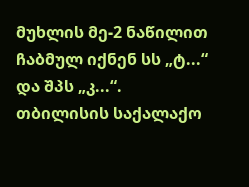მუხლის მე-2 ნაწილით ჩაბმულ იქნენ სს „ტ...“ და შპს „კ...“.
თბილისის საქალაქო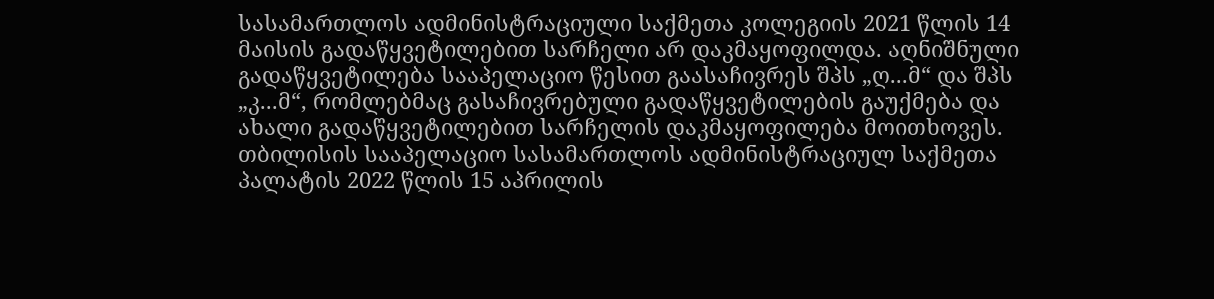სასამართლოს ადმინისტრაციული საქმეთა კოლეგიის 2021 წლის 14 მაისის გადაწყვეტილებით სარჩელი არ დაკმაყოფილდა. აღნიშნული გადაწყვეტილება სააპელაციო წესით გაასაჩივრეს შპს „ღ...მ“ და შპს „კ...მ“, რომლებმაც გასაჩივრებული გადაწყვეტილების გაუქმება და ახალი გადაწყვეტილებით სარჩელის დაკმაყოფილება მოითხოვეს.
თბილისის სააპელაციო სასამართლოს ადმინისტრაციულ საქმეთა პალატის 2022 წლის 15 აპრილის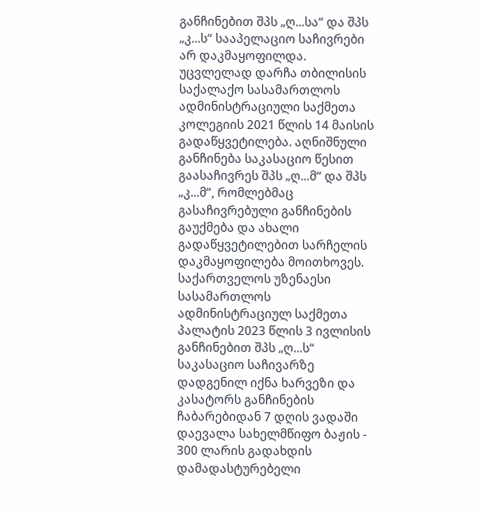განჩინებით შპს „ღ...სა“ და შპს „კ...ს“ სააპელაციო საჩივრები არ დაკმაყოფილდა. უცვლელად დარჩა თბილისის საქალაქო სასამართლოს ადმინისტრაციული საქმეთა კოლეგიის 2021 წლის 14 მაისის გადაწყვეტილება. აღნიშნული განჩინება საკასაციო წესით გაასაჩივრეს შპს „ღ...მ“ და შპს „კ...მ“, რომლებმაც გასაჩივრებული განჩინების გაუქმება და ახალი გადაწყვეტილებით სარჩელის დაკმაყოფილება მოითხოვეს.
საქართველოს უზენაესი სასამართლოს ადმინისტრაციულ საქმეთა პალატის 2023 წლის 3 ივლისის განჩინებით შპს „ღ...ს“ საკასაციო საჩივარზე დადგენილ იქნა ხარვეზი და კასატორს განჩინების ჩაბარებიდან 7 დღის ვადაში დაევალა სახელმწიფო ბაჟის - 300 ლარის გადახდის დამადასტურებელი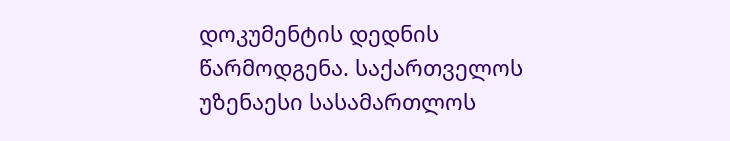დოკუმენტის დედნის წარმოდგენა. საქართველოს უზენაესი სასამართლოს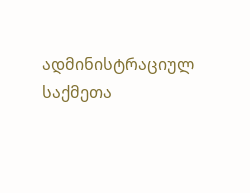ადმინისტრაციულ საქმეთა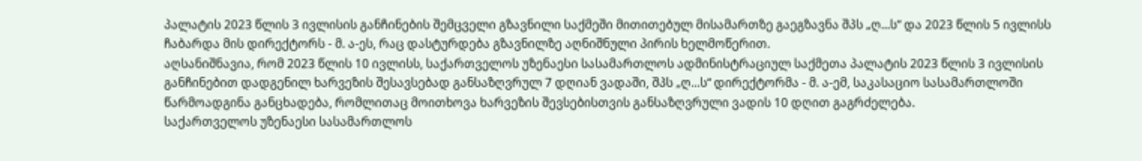პალატის 2023 წლის 3 ივლისის განჩინების შემცველი გზავნილი საქმეში მითითებულ მისამართზე გაეგზავნა შპს „ღ...ს“ და 2023 წლის 5 ივლისს ჩაბარდა მის დირექტორს - მ. ა-ეს, რაც დასტურდება გზავნილზე აღნიშნული პირის ხელმოწერით.
აღსანიშნავია, რომ 2023 წლის 10 ივლისს, საქართველოს უზენაესი სასამართლოს ადმინისტრაციულ საქმეთა პალატის 2023 წლის 3 ივლისის განჩინებით დადგენილ ხარვეზის შესავსებად განსაზღვრულ 7 დღიან ვადაში, შპს „ღ...ს“ დირექტორმა - მ. ა-ემ, საკასაციო სასამართლოში წარმოადგინა განცხადება, რომლითაც მოითხოვა ხარვეზის შევსებისთვის განსაზღვრული ვადის 10 დღით გაგრძელება.
საქართველოს უზენაესი სასამართლოს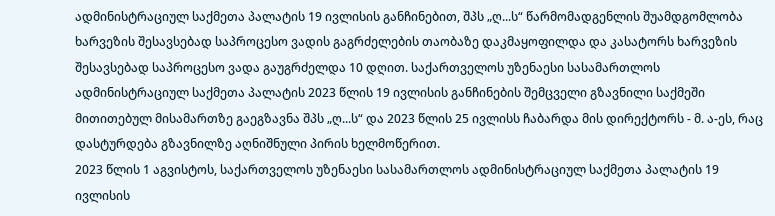ადმინისტრაციულ საქმეთა პალატის 19 ივლისის განჩინებით, შპს „ღ...ს“ წარმომადგენლის შუამდგომლობა ხარვეზის შესავსებად საპროცესო ვადის გაგრძელების თაობაზე დაკმაყოფილდა და კასატორს ხარვეზის შესავსებად საპროცესო ვადა გაუგრძელდა 10 დღით. საქართველოს უზენაესი სასამართლოს ადმინისტრაციულ საქმეთა პალატის 2023 წლის 19 ივლისის განჩინების შემცველი გზავნილი საქმეში მითითებულ მისამართზე გაეგზავნა შპს „ღ...ს“ და 2023 წლის 25 ივლისს ჩაბარდა მის დირექტორს - მ. ა-ეს, რაც დასტურდება გზავნილზე აღნიშნული პირის ხელმოწერით.
2023 წლის 1 აგვისტოს, საქართველოს უზენაესი სასამართლოს ადმინისტრაციულ საქმეთა პალატის 19 ივლისის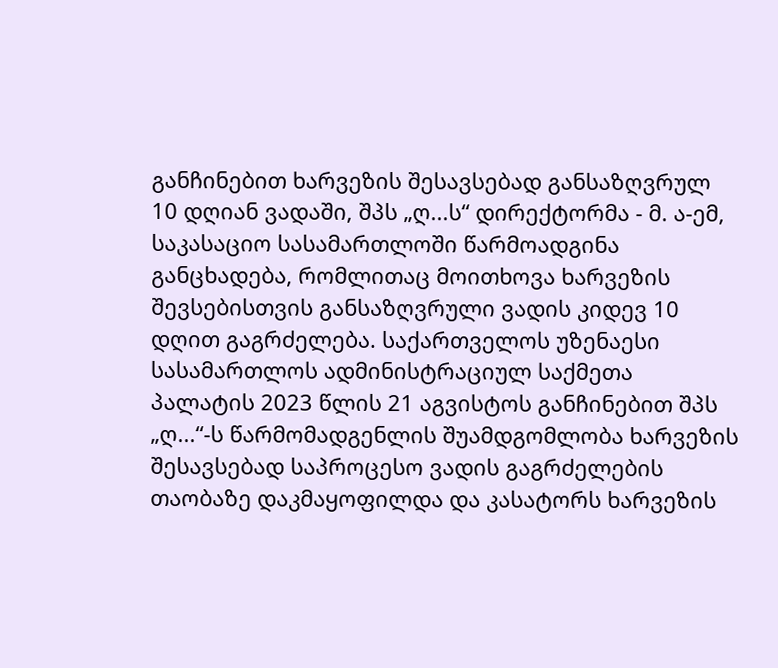განჩინებით ხარვეზის შესავსებად განსაზღვრულ 10 დღიან ვადაში, შპს „ღ...ს“ დირექტორმა - მ. ა-ემ, საკასაციო სასამართლოში წარმოადგინა განცხადება, რომლითაც მოითხოვა ხარვეზის შევსებისთვის განსაზღვრული ვადის კიდევ 10 დღით გაგრძელება. საქართველოს უზენაესი სასამართლოს ადმინისტრაციულ საქმეთა პალატის 2023 წლის 21 აგვისტოს განჩინებით შპს „ღ...“-ს წარმომადგენლის შუამდგომლობა ხარვეზის შესავსებად საპროცესო ვადის გაგრძელების თაობაზე დაკმაყოფილდა და კასატორს ხარვეზის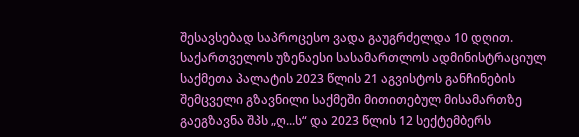შესავსებად საპროცესო ვადა გაუგრძელდა 10 დღით.
საქართველოს უზენაესი სასამართლოს ადმინისტრაციულ საქმეთა პალატის 2023 წლის 21 აგვისტოს განჩინების შემცველი გზავნილი საქმეში მითითებულ მისამართზე გაეგზავნა შპს „ღ...ს“ და 2023 წლის 12 სექტემბერს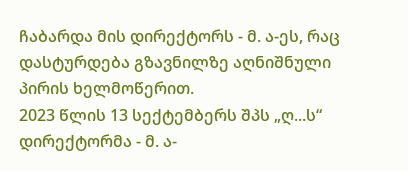ჩაბარდა მის დირექტორს - მ. ა-ეს, რაც დასტურდება გზავნილზე აღნიშნული პირის ხელმოწერით.
2023 წლის 13 სექტემბერს შპს „ღ...ს“ დირექტორმა - მ. ა-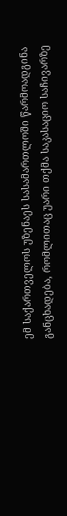ემ საქართველოს უზენაეს სასამართლოში წარმოადგინა განცხადება, რომლითაც უარი თქმა საკასაციო საჩივარზე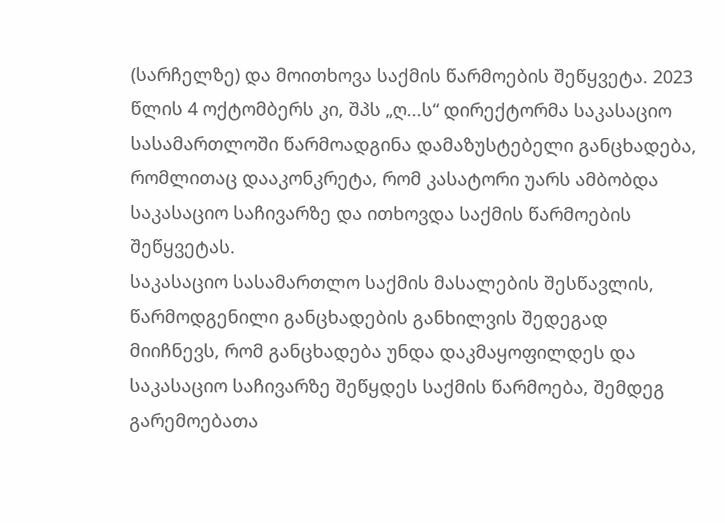(სარჩელზე) და მოითხოვა საქმის წარმოების შეწყვეტა. 2023 წლის 4 ოქტომბერს კი, შპს „ღ...ს“ დირექტორმა საკასაციო სასამართლოში წარმოადგინა დამაზუსტებელი განცხადება, რომლითაც დააკონკრეტა, რომ კასატორი უარს ამბობდა საკასაციო საჩივარზე და ითხოვდა საქმის წარმოების შეწყვეტას.
საკასაციო სასამართლო საქმის მასალების შესწავლის, წარმოდგენილი განცხადების განხილვის შედეგად მიიჩნევს, რომ განცხადება უნდა დაკმაყოფილდეს და საკასაციო საჩივარზე შეწყდეს საქმის წარმოება, შემდეგ გარემოებათა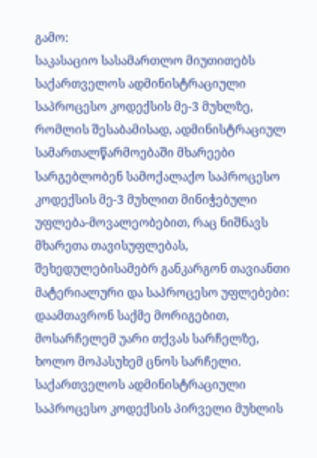გამო:
საკასაციო სასამართლო მიუთითებს საქართველოს ადმინისტრაციული საპროცესო კოდექსის მე-3 მუხლზე, რომლის შესაბამისად, ადმინისტრაციულ სამართალწარმოებაში მხარეები სარგებლობენ სამოქალაქო საპროცესო კოდექსის მე-3 მუხლით მინიჭებული უფლება-მოვალეობებით, რაც ნიშნავს მხარეთა თავისუფლებას, შეხედულებისამებრ განკარგონ თავიანთი მატერიალური და საპროცესო უფლებები: დაამთავრონ საქმე მორიგებით, მოსარჩელემ უარი თქვას სარჩელზე, ხოლო მოპასუხემ ცნოს სარჩელი. საქართველოს ადმინისტრაციული საპროცესო კოდექსის პირველი მუხლის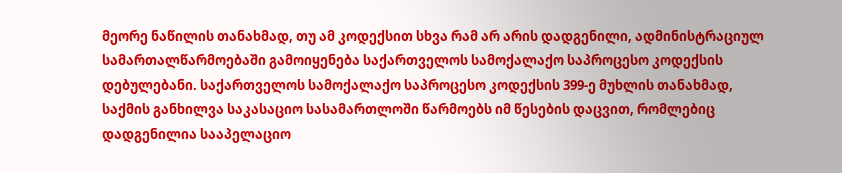მეორე ნაწილის თანახმად, თუ ამ კოდექსით სხვა რამ არ არის დადგენილი, ადმინისტრაციულ სამართალწარმოებაში გამოიყენება საქართველოს სამოქალაქო საპროცესო კოდექსის დებულებანი. საქართველოს სამოქალაქო საპროცესო კოდექსის 399-ე მუხლის თანახმად, საქმის განხილვა საკასაციო სასამართლოში წარმოებს იმ წესების დაცვით, რომლებიც დადგენილია სააპელაციო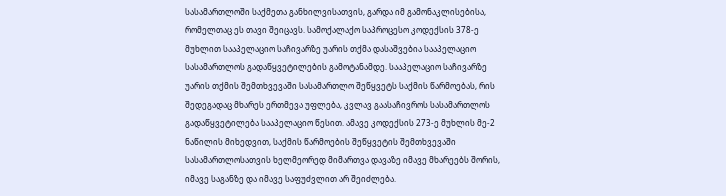სასამართლოში საქმეთა განხილვისათვის, გარდა იმ გამონაკლისებისა, რომელთაც ეს თავი შეიცავს. სამოქალაქო საპროცესო კოდექსის 378-ე მუხლით სააპელაციო საჩივარზე უარის თქმა დასაშვებია სააპელაციო სასამართლოს გადაწყვეტილების გამოტანამდე. სააპელაციო საჩივარზე უარის თქმის შემთხვევაში სასამართლო შეწყვეტს საქმის წარმოებას, რის შედეგადაც მხარეს ერთმევა უფლება, კვლავ გაასაჩივროს სასამართლოს გადაწყვეტილება სააპელაციო წესით. ამავე კოდექსის 273-ე მუხლის მე-2 ნაწილის მიხედვით, საქმის წარმოების შეწყვეტის შემთხვევაში სასამართლოსათვის ხელმეორედ მიმართვა დავაზე იმავე მხარეებს შორის, იმავე საგანზე და იმავე საფუძვლით არ შეიძლება.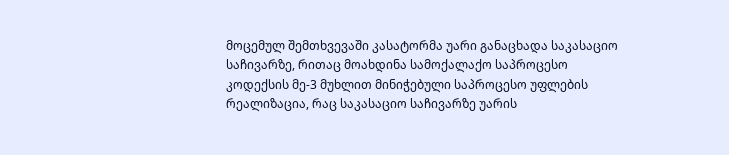მოცემულ შემთხვევაში კასატორმა უარი განაცხადა საკასაციო საჩივარზე, რითაც მოახდინა სამოქალაქო საპროცესო კოდექსის მე-3 მუხლით მინიჭებული საპროცესო უფლების რეალიზაცია, რაც საკასაციო საჩივარზე უარის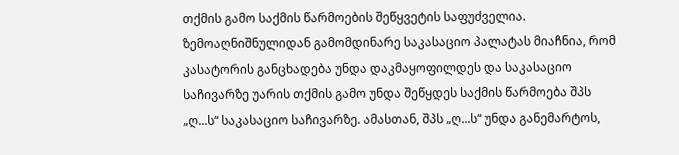თქმის გამო საქმის წარმოების შეწყვეტის საფუძველია.
ზემოაღნიშნულიდან გამომდინარე საკასაციო პალატას მიაჩნია, რომ კასატორის განცხადება უნდა დაკმაყოფილდეს და საკასაციო საჩივარზე უარის თქმის გამო უნდა შეწყდეს საქმის წარმოება შპს „ღ...ს“ საკასაციო საჩივარზე. ამასთან, შპს „ღ...ს“ უნდა განემარტოს,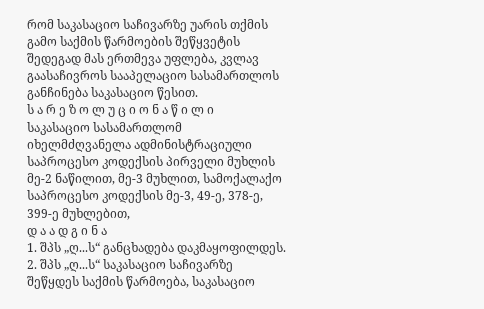რომ საკასაციო საჩივარზე უარის თქმის გამო საქმის წარმოების შეწყვეტის შედეგად მას ერთმევა უფლება, კვლავ გაასაჩივროს სააპელაციო სასამართლოს განჩინება საკასაციო წესით.
ს ა რ ე ზ ო ლ უ ც ი ო ნ ა წ ი ლ ი
საკასაციო სასამართლომ იხელმძღვანელა ადმინისტრაციული საპროცესო კოდექსის პირველი მუხლის მე-2 ნაწილით, მე-3 მუხლით, სამოქალაქო საპროცესო კოდექსის მე-3, 49-ე, 378-ე, 399-ე მუხლებით,
დ ა ა დ გ ი ნ ა
1. შპს „ღ...ს“ განცხადება დაკმაყოფილდეს.
2. შპს „ღ...ს“ საკასაციო საჩივარზე შეწყდეს საქმის წარმოება, საკასაციო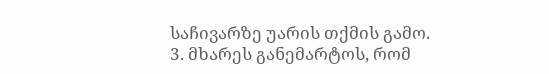საჩივარზე უარის თქმის გამო.
3. მხარეს განემარტოს, რომ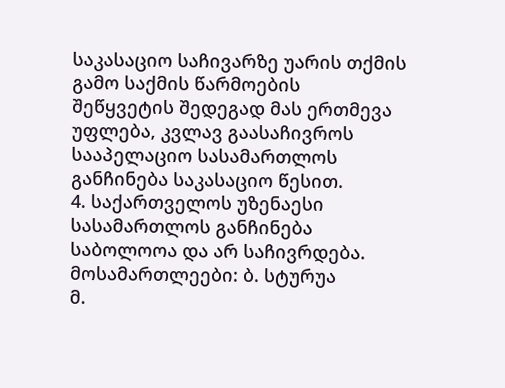საკასაციო საჩივარზე უარის თქმის გამო საქმის წარმოების შეწყვეტის შედეგად მას ერთმევა უფლება, კვლავ გაასაჩივროს სააპელაციო სასამართლოს განჩინება საკასაციო წესით.
4. საქართველოს უზენაესი სასამართლოს განჩინება საბოლოოა და არ საჩივრდება.
მოსამართლეები: ბ. სტურუა
მ.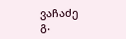ვაჩაძე
გ.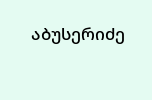აბუსერიძე